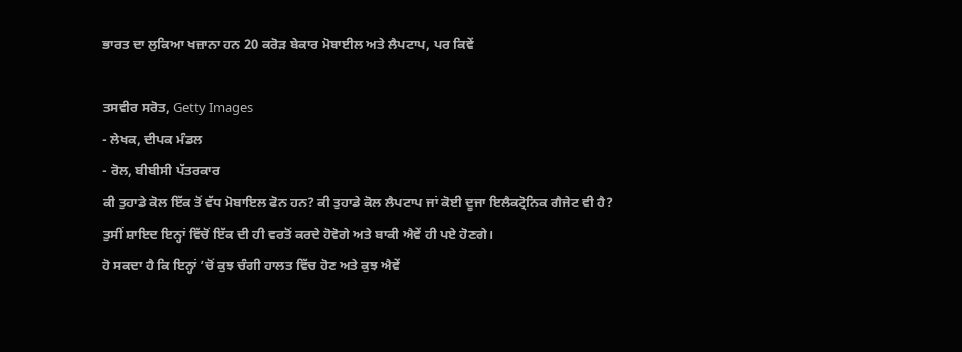ਭਾਰਤ ਦਾ ਲੁਕਿਆ ਖਜ਼ਾਨਾ ਹਨ 20 ਕਰੋੜ ਬੇਕਾਰ ਮੋਬਾਈਲ ਅਤੇ ਲੈਪਟਾਪ, ਪਰ ਕਿਵੇਂ

ਤਸਵੀਰ ਸਰੋਤ, Getty Images
- ਲੇਖਕ, ਦੀਪਕ ਮੰਡਲ
- ਰੋਲ, ਬੀਬੀਸੀ ਪੱਤਰਕਾਰ
ਕੀ ਤੁਹਾਡੇ ਕੋਲ ਇੱਕ ਤੋਂ ਵੱਧ ਮੋਬਾਇਲ ਫੋਨ ਹਨ? ਕੀ ਤੁਹਾਡੇ ਕੋਲ ਲੈਪਟਾਪ ਜਾਂ ਕੋਈ ਦੂਜਾ ਇਲੈਕਟ੍ਰੋਨਿਕ ਗੈਜੇਟ ਵੀ ਹੈ?
ਤੁਸੀਂ ਸ਼ਾਇਦ ਇਨ੍ਹਾਂ ਵਿੱਚੋਂ ਇੱਕ ਦੀ ਹੀ ਵਰਤੋਂ ਕਰਦੇ ਹੋਵੋਗੇ ਅਤੇ ਬਾਕੀ ਐਵੇਂ ਹੀ ਪਏ ਹੋਣਗੇ।
ਹੋ ਸਕਦਾ ਹੈ ਕਿ ਇਨ੍ਹਾਂ ’ਚੋਂ ਕੁਝ ਚੰਗੀ ਹਾਲਤ ਵਿੱਚ ਹੋਣ ਅਤੇ ਕੁਝ ਐਵੇਂ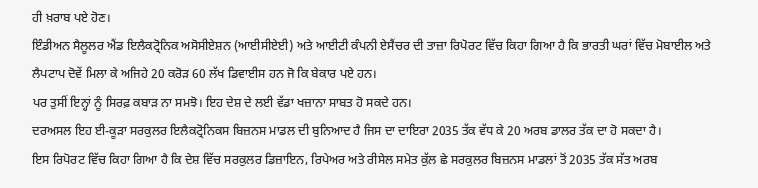ਹੀ ਖ਼ਰਾਬ ਪਏ ਹੋਣ।
ਇੰਡੀਅਨ ਸੈਲੂਲਰ ਐਂਡ ਇਲੈਕਟ੍ਰੋਨਿਕ ਅਸੋਸੀਏਸ਼ਨ (ਆਈਸੀਏਈ) ਅਤੇ ਆਈਟੀ ਕੰਪਨੀ ਏਸੈਂਚਰ ਦੀ ਤਾਜ਼ਾ ਰਿਪੋਰਟ ਵਿੱਚ ਕਿਹਾ ਗਿਆ ਹੈ ਕਿ ਭਾਰਤੀ ਘਰਾਂ ਵਿੱਚ ਮੋਬਾਈਲ ਅਤੇ ਲੈਪਟਾਪ ਦੋਵੇਂ ਮਿਲਾ ਕੇ ਅਜਿਹੇ 20 ਕਰੋੜ 60 ਲੱਖ ਡਿਵਾਈਸ ਹਨ ਜੋ ਕਿ ਬੇਕਾਰ ਪਏ ਹਨ।
ਪਰ ਤੁਸੀਂ ਇਨ੍ਹਾਂ ਨੂੰ ਸਿਰਫ਼ ਕਬਾੜ ਨਾ ਸਮਝੋ। ਇਹ ਦੇਸ਼ ਦੇ ਲਈ ਵੱਡਾ ਖਜ਼ਾਨਾ ਸਾਬਤ ਹੋ ਸਕਦੇ ਹਨ।
ਦਰਅਸਲ ਇਹ ਈ-ਕੂੜਾ ਸਰਕੁਲਰ ਇਲੈਕਟ੍ਰੋਨਿਕਸ ਬਿਜ਼ਨਸ ਮਾਡਲ ਦੀ ਬੁਨਿਆਦ ਹੈ ਜਿਸ ਦਾ ਦਾਇਰਾ 2035 ਤੱਕ ਵੱਧ ਕੇ 20 ਅਰਬ ਡਾਲਰ ਤੱਕ ਦਾ ਹੋ ਸਕਦਾ ਹੈ।
ਇਸ ਰਿਪੋਰਟ ਵਿੱਚ ਕਿਹਾ ਗਿਆ ਹੈ ਕਿ ਦੇਸ਼ ਵਿੱਚ ਸਰਕੁਲਰ ਡਿਜ਼ਾਇਨ, ਰਿਪੇਅਰ ਅਤੇ ਰੀਸੇਲ ਸਮੇਤ ਕੁੱਲ ਛੇ ਸਰਕੁਲਰ ਬਿਜ਼ਨਸ ਮਾਡਲਾਂ ਤੋਂ 2035 ਤੱਕ ਸੱਤ ਅਰਬ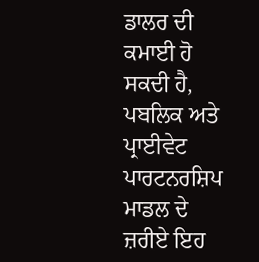ਡਾਲਰ ਦੀ ਕਮਾਈ ਹੋ ਸਕਦੀ ਹੈ, ਪਬਲਿਕ ਅਤੇ ਪ੍ਰਾਈਵੇਟ ਪਾਰਟਨਰਸ਼ਿਪ ਮਾਡਲ ਦੇ ਜ਼ਰੀਏ ਇਹ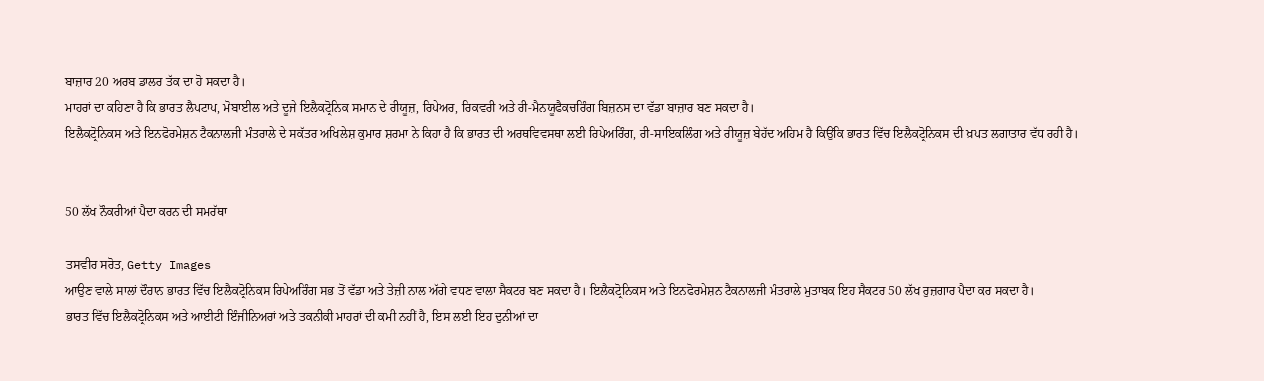ਬਾਜ਼ਾਰ 20 ਅਰਬ ਡਾਲਰ ਤੱਕ ਦਾ ਹੋ ਸਕਦਾ ਹੈ।
ਮਾਹਰਾਂ ਦਾ ਕਹਿਣਾ ਹੈ ਕਿ ਭਾਰਤ ਲੈਪਟਾਪ, ਮੋਬਾਈਲ ਅਤੇ ਦੂਜੇ ਇਲੈਕਟ੍ਰੋਨਿਕ ਸਮਾਨ ਦੇ ਰੀਯੂਜ਼, ਰਿਪੇਅਰ, ਰਿਕਵਰੀ ਅਤੇ ਰੀ-ਮੈਨਯੂਫੈਕਚਰਿੰਗ ਬਿਜ਼ਨਸ ਦਾ ਵੱਡਾ ਬਾਜ਼ਾਰ ਬਣ ਸਕਦਾ ਹੈ।
ਇਲੈਕਟ੍ਰੋਨਿਕਸ ਅਤੇ ਇਨਫੋਰਮੇਸ਼ਨ ਟੈਕਨਾਲਜੀ ਮੰਤਰਾਲੇ ਦੇ ਸਕੱਤਰ ਅਖਿਲੇਸ਼ ਕੁਮਾਰ ਸ਼ਰਮਾ ਨੇ ਕਿਹਾ ਹੈ ਕਿ ਭਾਰਤ ਦੀ ਅਰਥਵਿਵਸਥਾ ਲਈ ਰਿਪੇਅਰਿੰਗ, ਰੀ-ਸਾਇਕਲਿੰਗ ਅਤੇ ਰੀਯੂਜ਼ ਬੇਹੱਦ ਅਹਿਮ ਹੈ ਕਿਉਂਕਿ ਭਾਰਤ ਵਿੱਚ ਇਲੈਕਟ੍ਰੋਨਿਕਸ ਦੀ ਖ਼ਪਤ ਲਗਾਤਾਰ ਵੱਧ ਰਹੀ ਹੈ।


50 ਲੱਖ ਨੌਕਰੀਆਂ ਪੈਦਾ ਕਰਨ ਦੀ ਸਮਰੱਥਾ

ਤਸਵੀਰ ਸਰੋਤ, Getty Images
ਆਉਣ ਵਾਲੇ ਸਾਲਾਂ ਦੌਰਾਨ ਭਾਰਤ ਵਿੱਚ ਇਲੈਕਟ੍ਰੋਨਿਕਸ ਰਿਪੇਅਰਿੰਗ ਸਭ ਤੋਂ ਵੱਡਾ ਅਤੇ ਤੇਜ਼ੀ ਨਾਲ ਅੱਗੇ ਵਧਣ ਵਾਲਾ ਸੈਕਟਰ ਬਣ ਸਕਦਾ ਹੈ। ਇਲੈਕਟ੍ਰੋਨਿਕਸ ਅਤੇ ਇਨਫੋਰਮੇਸ਼ਨ ਟੈਕਨਾਲਜੀ ਮੰਤਰਾਲੇ ਮੁਤਾਬਕ ਇਹ ਸੈਕਟਰ 50 ਲੱਖ ਰੁਜ਼ਗਾਰ ਪੈਦਾ ਕਰ ਸਕਦਾ ਹੈ।
ਭਾਰਤ ਵਿੱਚ ਇਲੈਕਟ੍ਰੋਨਿਕਸ ਅਤੇ ਆਈਟੀ ਇੰਜੀਨਿਅਰਾਂ ਅਤੇ ਤਕਨੀਕੀ ਮਾਹਰਾਂ ਦੀ ਕਮੀ ਨਹੀਂ ਹੈ, ਇਸ ਲਈ ਇਹ ਦੁਨੀਆਂ ਦਾ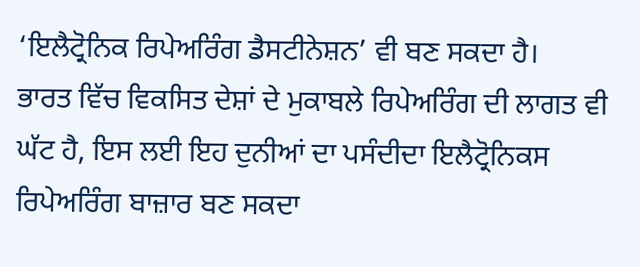‘ਇਲੈਟ੍ਰੋਨਿਕ ਰਿਪੇਅਰਿੰਗ ਡੈਸਟੀਨੇਸ਼ਨ’ ਵੀ ਬਣ ਸਕਦਾ ਹੈ।
ਭਾਰਤ ਵਿੱਚ ਵਿਕਸਿਤ ਦੇਸ਼ਾਂ ਦੇ ਮੁਕਾਬਲੇ ਰਿਪੇਅਰਿੰਗ ਦੀ ਲਾਗਤ ਵੀ ਘੱਟ ਹੈ, ਇਸ ਲਈ ਇਹ ਦੁਨੀਆਂ ਦਾ ਪਸੰਦੀਦਾ ਇਲੈਟ੍ਰੋਨਿਕਸ ਰਿਪੇਅਰਿੰਗ ਬਾਜ਼ਾਰ ਬਣ ਸਕਦਾ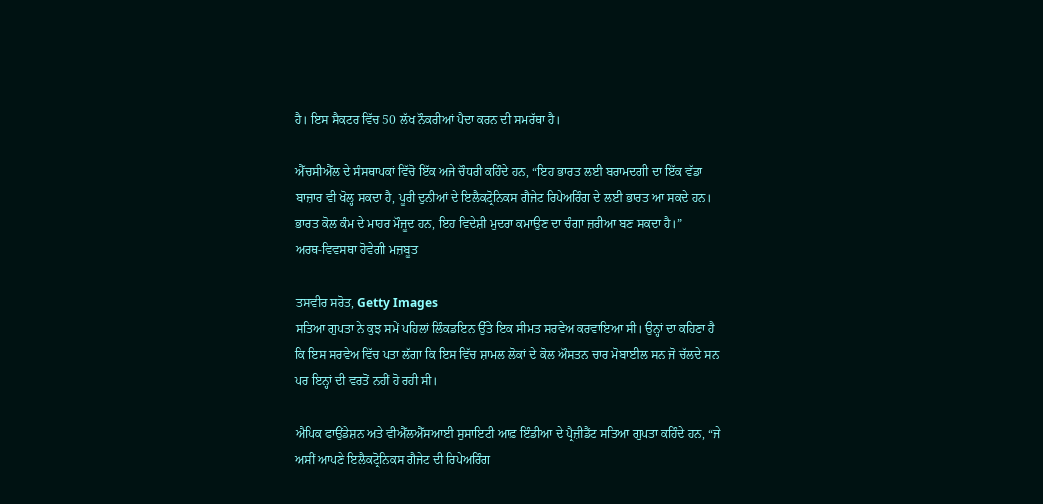ਹੈ। ਇਸ ਸੈਕਟਰ ਵਿੱਚ 50 ਲੱਖ ਨੌਕਰੀਆਂ ਪੈਦਾ ਕਰਨ ਦੀ ਸਮਰੱਥਾ ਹੈ।

ਐੱਚਸੀਐੱਲ ਦੇ ਸੰਸਥਾਪਕਾਂ ਵਿੱਚੋ ਇੱਕ ਅਜੇ ਚੌਧਰੀ ਕਹਿੰਦੇ ਹਨ, “ਇਹ ਭਾਰਤ ਲਈ ਬਰਾਮਦਗੀ ਦਾ ਇੱਕ ਵੱਡਾ ਬਾਜ਼ਾਰ ਵੀ ਖੋਲ੍ਹ ਸਕਦਾ ਹੈ, ਪੂਰੀ ਦੁਨੀਆਂ ਦੇ ਇਲੈਕਟ੍ਰੋਨਿਕਸ ਗੈਜੇਟ ਰਿਪੇਅਰਿੰਗ ਦੇ ਲਈ ਭਾਰਤ ਆ ਸਕਦੇ ਹਨ। ਭਾਰਤ ਕੋਲ ਕੰਮ ਦੇ ਮਾਹਰ ਮੌਜੂਦ ਹਨ, ਇਹ ਵਿਦੇਸ਼ੀ ਮੁਦਰਾ ਕਮਾਉਣ ਦਾ ਚੰਗਾ ਜ਼ਰੀਆ ਬਣ ਸਕਦਾ ਹੈ।”
ਅਰਥ-ਵਿਵਸਥਾ ਹੋਵੇਗੀ ਮਜ਼ਬੂਤ

ਤਸਵੀਰ ਸਰੋਤ, Getty Images
ਸਤਿਆ ਗੁਪਤਾ ਨੇ ਕੁਝ ਸਮੇਂ ਪਹਿਲਾਂ ਲਿੰਕਡਇਨ ਉੱਤੇ ਇਕ ਸੀਮਤ ਸਰਵੇਅ ਕਰਵਾਇਆ ਸੀ। ਉਨ੍ਹਾਂ ਦਾ ਕਹਿਣਾ ਹੈ ਕਿ ਇਸ ਸਰਵੇਅ ਵਿੱਚ ਪਤਾ ਲੱਗਾ ਕਿ ਇਸ ਵਿੱਚ ਸ਼ਾਮਲ ਲੋਕਾਂ ਦੇ ਕੋਲ ਔਸਤਨ ਚਾਰ ਮੋਬਾਈਲ ਸਨ ਜੋ ਚੱਲਦੇ ਸਨ ਪਰ ਇਨ੍ਹਾਂ ਦੀ ਵਰਤੋਂ ਨਹੀਂ ਹੋ ਰਹੀ ਸੀ।

ਐਪਿਕ ਫਾਉਂਡੇਸ਼ਨ ਅਤੇ ਵੀਐੱਲਐੱਸਆਈ ਸੁਸਾਇਟੀ ਆਫ਼ ਇੰਡੀਆ ਦੇ ਪ੍ਰੈਜ਼ੀਡੈਂਟ ਸਤਿਆ ਗੁਪਤਾ ਕਹਿੰਦੇ ਹਨ, “ਜੇ ਅਸੀਂ ਆਪਣੇ ਇਲੈਕਟ੍ਰੋਨਿਕਸ ਗੈਜੇਟ ਦੀ ਰਿਪੇਅਰਿੰਗ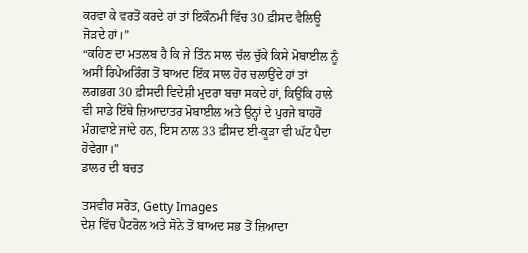ਕਰਵਾ ਕੇ ਵਰਤੋਂ ਕਰਦੇ ਹਾਂ ਤਾਂ ਇਕੌਨਮੀ ਵਿੱਚ 30 ਫ਼ੀਸਦ ਵੈਲਿਊ ਜੋੜਦੇ ਹਾਂ।”
“ਕਹਿਣ ਦਾ ਮਤਲਬ ਹੈ ਕਿ ਜੇ ਤਿੰਨ ਸਾਲ ਚੱਲ ਚੁੱਕੇ ਕਿਸੇ ਮੋਬਾਈਲ ਨੂੰ ਅਸੀਂ ਰਿਪੇਅਰਿੰਗ ਤੋਂ ਬਾਅਦ ਇੱਕ ਸਾਲ ਹੋਰ ਚਲਾਉਂਦੇ ਹਾਂ ਤਾਂ ਲਗਭਗ 30 ਫ਼ੀਸਦੀ ਵਿਦੇਸ਼ੀ ਮੁਦਰਾ ਬਚਾ ਸਕਦੇ ਹਾਂ, ਕਿਉਂਕਿ ਹਾਲੇ ਵੀ ਸਾਡੇ ਇੱਥੇ ਜ਼ਿਆਦਾਤਰ ਮੋਬਾਈਲ ਅਤੇ ਉਨ੍ਹਾਂ ਦੇ ਪੁਰਜੇ ਬਾਹਰੋਂ ਮੰਗਵਾਏ ਜਾਂਦੇ ਹਨ, ਇਸ ਨਾਲ 33 ਫ਼ੀਸਦ ਈ-ਕੂੜਾ ਵੀ ਘੱਟ ਪੈਦਾ ਹੋਵੇਗਾ।”
ਡਾਲਰ ਦੀ ਬਚਤ

ਤਸਵੀਰ ਸਰੋਤ, Getty Images
ਦੇਸ਼ ਵਿੱਚ ਪੈਟਰੋਲ ਅਤੇ ਸੋਨੇ ਤੋਂ ਬਾਅਦ ਸਭ ਤੋਂ ਜ਼ਿਆਦਾ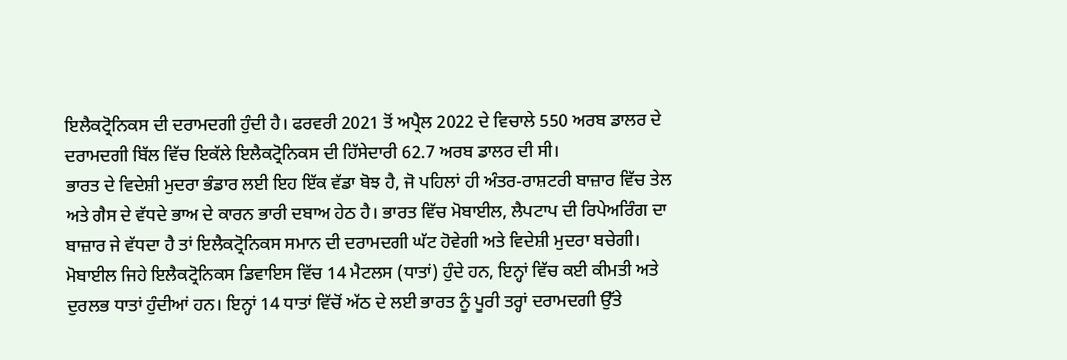ਇਲੈਕਟ੍ਰੋਨਿਕਸ ਦੀ ਦਰਾਮਦਗੀ ਹੁੰਦੀ ਹੈ। ਫਰਵਰੀ 2021 ਤੋਂ ਅਪ੍ਰੈਲ 2022 ਦੇ ਵਿਚਾਲੇ 550 ਅਰਬ ਡਾਲਰ ਦੇ ਦਰਾਮਦਗੀ ਬਿੱਲ ਵਿੱਚ ਇਕੱਲੇ ਇਲੈਕਟ੍ਰੋਨਿਕਸ ਦੀ ਹਿੱਸੇਦਾਰੀ 62.7 ਅਰਬ ਡਾਲਰ ਦੀ ਸੀ।
ਭਾਰਤ ਦੇ ਵਿਦੇਸ਼ੀ ਮੁਦਰਾ ਭੰਡਾਰ ਲਈ ਇਹ ਇੱਕ ਵੱਡਾ ਬੋਝ ਹੈ, ਜੋ ਪਹਿਲਾਂ ਹੀ ਅੰਤਰ-ਰਾਸ਼ਟਰੀ ਬਾਜ਼ਾਰ ਵਿੱਚ ਤੇਲ ਅਤੇ ਗੈਸ ਦੇ ਵੱਧਦੇ ਭਾਅ ਦੇ ਕਾਰਨ ਭਾਰੀ ਦਬਾਅ ਹੇਠ ਹੈ। ਭਾਰਤ ਵਿੱਚ ਮੋਬਾਈਲ, ਲੈਪਟਾਪ ਦੀ ਰਿਪੇਅਰਿੰਗ ਦਾ ਬਾਜ਼ਾਰ ਜੇ ਵੱਧਦਾ ਹੈ ਤਾਂ ਇਲੈਕਟ੍ਰੋਨਿਕਸ ਸਮਾਨ ਦੀ ਦਰਾਮਦਗੀ ਘੱਟ ਹੋਵੇਗੀ ਅਤੇ ਵਿਦੇਸ਼ੀ ਮੁਦਰਾ ਬਚੇਗੀ।
ਮੋਬਾਈਲ ਜਿਹੇ ਇਲੈਕਟ੍ਰੋਨਿਕਸ ਡਿਵਾਇਸ ਵਿੱਚ 14 ਮੈਟਲਸ (ਧਾਤਾਂ) ਹੁੰਦੇ ਹਨ, ਇਨ੍ਹਾਂ ਵਿੱਚ ਕਈ ਕੀਮਤੀ ਅਤੇ ਦੁਰਲਭ ਧਾਤਾਂ ਹੁੰਦੀਆਂ ਹਨ। ਇਨ੍ਹਾਂ 14 ਧਾਤਾਂ ਵਿੱਚੋਂ ਅੱਠ ਦੇ ਲਈ ਭਾਰਤ ਨੂੰ ਪੂਰੀ ਤਰ੍ਹਾਂ ਦਰਾਮਦਗੀ ਉੱਤੇ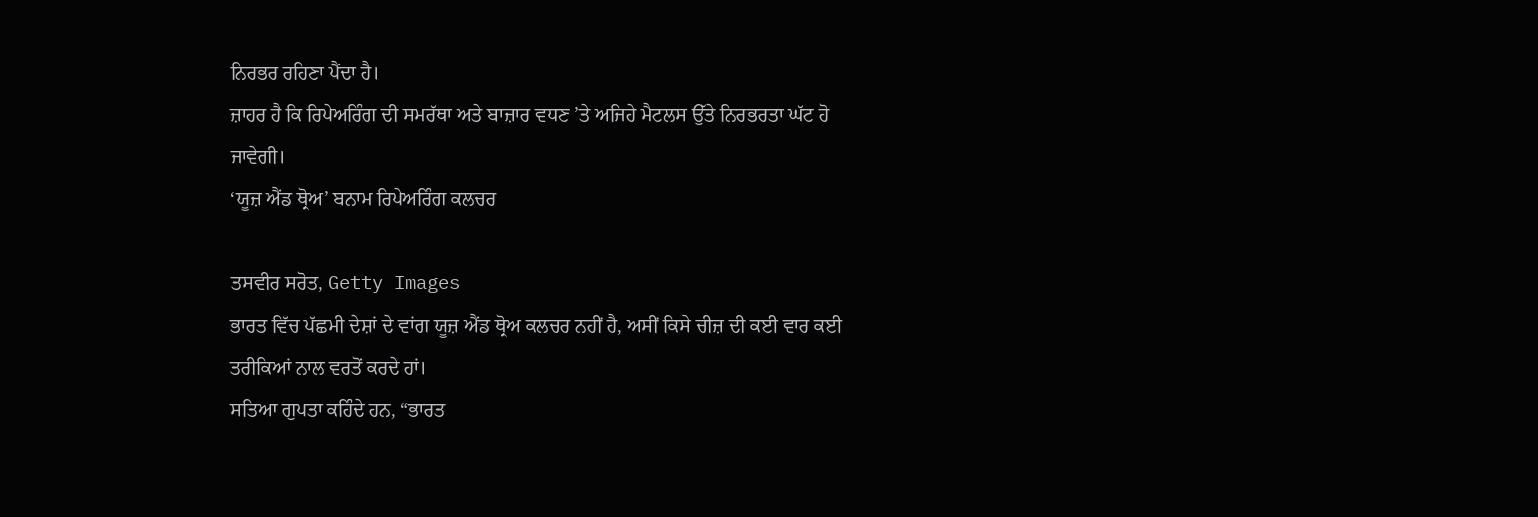ਨਿਰਭਰ ਰਹਿਣਾ ਪੈਂਦਾ ਹੈ।
ਜ਼ਾਹਰ ਹੈ ਕਿ ਰਿਪੇਅਰਿੰਗ ਦੀ ਸਮਰੱਥਾ ਅਤੇ ਬਾਜ਼ਾਰ ਵਧਣ ’ਤੇ ਅਜਿਹੇ ਮੈਟਲਸ ਉੱਤੇ ਨਿਰਭਰਤਾ ਘੱਟ ਹੋ ਜਾਵੇਗੀ।
‘ਯੂਜ਼ ਐਂਡ ਥ੍ਰੋਅ’ ਬਨਾਮ ਰਿਪੇਅਰਿੰਗ ਕਲਚਰ

ਤਸਵੀਰ ਸਰੋਤ, Getty Images
ਭਾਰਤ ਵਿੱਚ ਪੱਛਮੀ ਦੇਸ਼ਾਂ ਦੇ ਵਾਂਗ ਯੂਜ਼ ਐਂਡ ਥ੍ਰੋਅ ਕਲਚਰ ਨਹੀਂ ਹੈ, ਅਸੀਂ ਕਿਸੇ ਚੀਜ਼ ਦੀ ਕਈ ਵਾਰ ਕਈ ਤਰੀਕਿਆਂ ਨਾਲ ਵਰਤੋਂ ਕਰਦੇ ਹਾਂ।
ਸਤਿਆ ਗੁਪਤਾ ਕਹਿੰਦੇ ਹਨ, “ਭਾਰਤ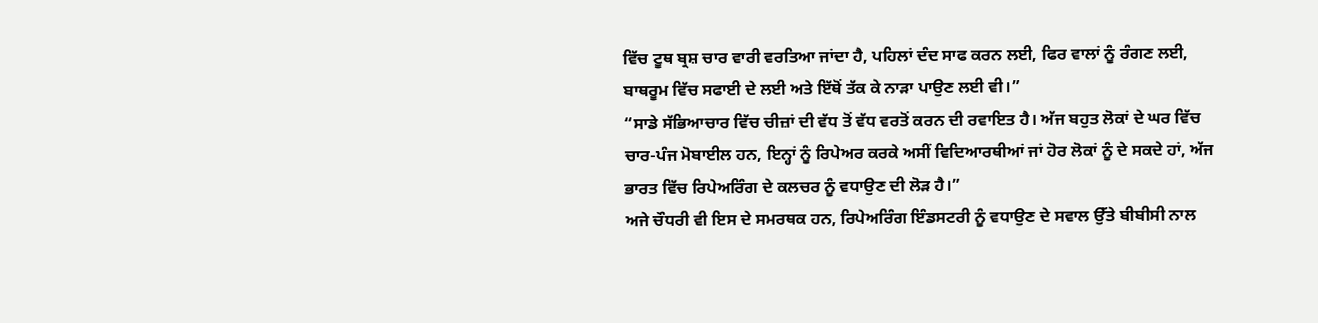ਵਿੱਚ ਟੂਥ ਬ੍ਰਸ਼ ਚਾਰ ਵਾਰੀ ਵਰਤਿਆ ਜਾਂਦਾ ਹੈ, ਪਹਿਲਾਂ ਦੰਦ ਸਾਫ ਕਰਨ ਲਈ, ਫਿਰ ਵਾਲਾਂ ਨੂੰ ਰੰਗਣ ਲਈ, ਬਾਥਰੂਮ ਵਿੱਚ ਸਫਾਈ ਦੇ ਲਈ ਅਤੇ ਇੱਥੋਂ ਤੱਕ ਕੇ ਨਾੜਾ ਪਾਉਣ ਲਈ ਵੀ।”
“ਸਾਡੇ ਸੱਭਿਆਚਾਰ ਵਿੱਚ ਚੀਜ਼ਾਂ ਦੀ ਵੱਧ ਤੋਂ ਵੱਧ ਵਰਤੋਂ ਕਰਨ ਦੀ ਰਵਾਇਤ ਹੈ। ਅੱਜ ਬਹੁਤ ਲੋਕਾਂ ਦੇ ਘਰ ਵਿੱਚ ਚਾਰ-ਪੰਜ ਮੋਬਾਈਲ ਹਨ, ਇਨ੍ਹਾਂ ਨੂੰ ਰਿਪੇਅਰ ਕਰਕੇ ਅਸੀਂ ਵਿਦਿਆਰਥੀਆਂ ਜਾਂ ਹੋਰ ਲੋਕਾਂ ਨੂੰ ਦੇ ਸਕਦੇ ਹਾਂ, ਅੱਜ ਭਾਰਤ ਵਿੱਚ ਰਿਪੇਅਰਿੰਗ ਦੇ ਕਲਚਰ ਨੂੰ ਵਧਾਉਣ ਦੀ ਲੋੜ ਹੈ।”
ਅਜੇ ਚੌਧਰੀ ਵੀ ਇਸ ਦੇ ਸਮਰਥਕ ਹਨ, ਰਿਪੇਅਰਿੰਗ ਇੰਡਸਟਰੀ ਨੂੰ ਵਧਾਉਣ ਦੇ ਸਵਾਲ ਉੱਤੇ ਬੀਬੀਸੀ ਨਾਲ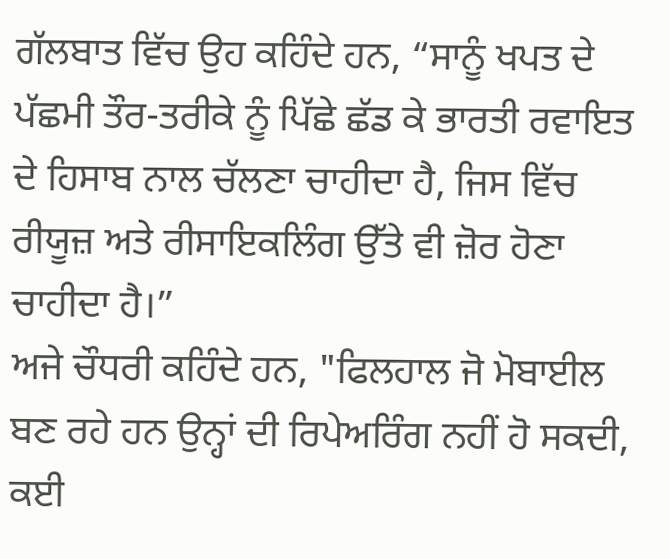ਗੱਲਬਾਤ ਵਿੱਚ ਉਹ ਕਹਿੰਦੇ ਹਨ, “ਸਾਨੂੰ ਖਪਤ ਦੇ ਪੱਛਮੀ ਤੌਰ-ਤਰੀਕੇ ਨੂੰ ਪਿੱਛੇ ਛੱਡ ਕੇ ਭਾਰਤੀ ਰਵਾਇਤ ਦੇ ਹਿਸਾਬ ਨਾਲ ਚੱਲਣਾ ਚਾਹੀਦਾ ਹੈ, ਜਿਸ ਵਿੱਚ ਰੀਯੂਜ਼ ਅਤੇ ਰੀਸਾਇਕਲਿੰਗ ਉੱਤੇ ਵੀ ਜ਼ੋਰ ਹੋਣਾ ਚਾਹੀਦਾ ਹੈ।”
ਅਜੇ ਚੌਧਰੀ ਕਹਿੰਦੇ ਹਨ, "ਫਿਲਹਾਲ ਜੋ ਮੋਬਾਈਲ ਬਣ ਰਹੇ ਹਨ ਉਨ੍ਹਾਂ ਦੀ ਰਿਪੇਅਰਿੰਗ ਨਹੀਂ ਹੋ ਸਕਦੀ, ਕਈ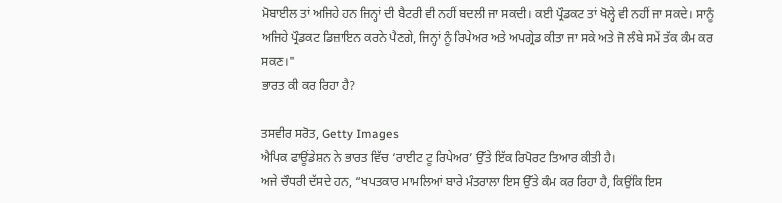ਮੋਬਾਈਲ ਤਾਂ ਅਜਿਹੇ ਹਨ ਜਿਨ੍ਹਾਂ ਦੀ ਬੈਟਰੀ ਵੀ ਨਹੀਂ ਬਦਲੀ ਜਾ ਸਕਦੀ। ਕਈ ਪ੍ਰੌਡਕਟ ਤਾਂ ਖੋਲ੍ਹੇ ਵੀ ਨਹੀਂ ਜਾ ਸਕਦੇ। ਸਾਨੂੰ ਅਜਿਹੇ ਪ੍ਰੌਡਕਟ ਡਿਜ਼ਾਇਨ ਕਰਨੇ ਪੈਣਗੇ, ਜਿਨ੍ਹਾਂ ਨੂੰ ਰਿਪੇਅਰ ਅਤੇ ਅਪਗ੍ਰੇਡ ਕੀਤਾ ਜਾ ਸਕੇ ਅਤੇ ਜੋ ਲੰਬੇ ਸਮੇਂ ਤੱਕ ਕੰਮ ਕਰ ਸਕਣ।"
ਭਾਰਤ ਕੀ ਕਰ ਰਿਹਾ ਹੈ?

ਤਸਵੀਰ ਸਰੋਤ, Getty Images
ਐਪਿਕ ਫਾਊਂਡੇਸ਼ਨ ਨੇ ਭਾਰਤ ਵਿੱਚ ‘ਰਾਈਟ ਟੂ ਰਿਪੇਅਰ’ ਉੱਤੇ ਇੱਕ ਰਿਪੋਰਟ ਤਿਆਰ ਕੀਤੀ ਹੈ।
ਅਜੇ ਚੌਧਰੀ ਦੱਸਦੇ ਹਨ, “ਖਪਤਕਾਰ ਮਾਮਲਿਆਂ ਬਾਰੇ ਮੰਤਰਾਲਾ ਇਸ ਉੱਤੇ ਕੰਮ ਕਰ ਰਿਹਾ ਹੈ, ਕਿਉਂਕਿ ਇਸ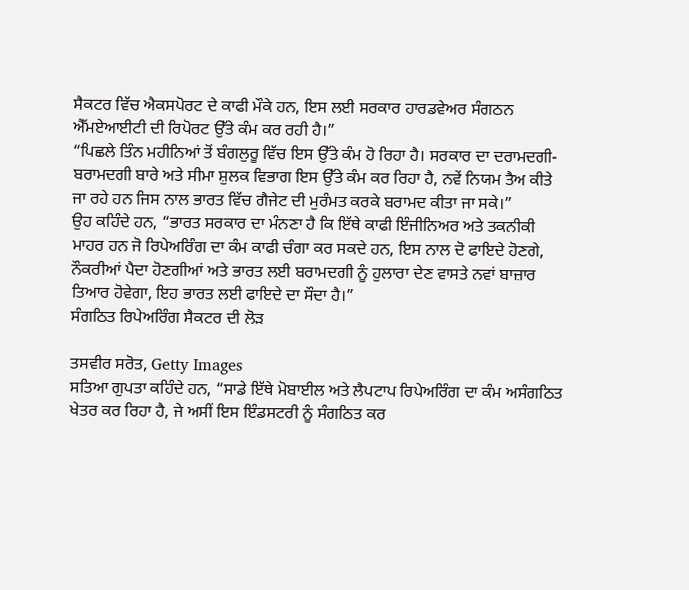ਸੈਕਟਰ ਵਿੱਚ ਐਕਸਪੋਰਟ ਦੇ ਕਾਫੀ ਮੌਕੇ ਹਨ, ਇਸ ਲਈ ਸਰਕਾਰ ਹਾਰਡਵੇਅਰ ਸੰਗਠਨ ਐੱਮਏਆਈਟੀ ਦੀ ਰਿਪੋਰਟ ਉੱਤੇ ਕੰਮ ਕਰ ਰਹੀ ਹੈ।”
“ਪਿਛਲੇ ਤਿੰਨ ਮਹੀਨਿਆਂ ਤੋਂ ਬੰਗਲੁਰੂ ਵਿੱਚ ਇਸ ਉੱਤੇ ਕੰਮ ਹੋ ਰਿਹਾ ਹੈ। ਸਰਕਾਰ ਦਾ ਦਰਾਮਦਗੀ-ਬਰਾਮਦਗੀ ਬਾਰੇ ਅਤੇ ਸੀਮਾ ਸ਼ੁਲਕ ਵਿਭਾਗ ਇਸ ਉੱਤੇ ਕੰਮ ਕਰ ਰਿਹਾ ਹੈ, ਨਵੇਂ ਨਿਯਮ ਤੈਅ ਕੀਤੇ ਜਾ ਰਹੇ ਹਨ ਜਿਸ ਨਾਲ ਭਾਰਤ ਵਿੱਚ ਗੈਜੇਟ ਦੀ ਮੁਰੰਮਤ ਕਰਕੇ ਬਰਾਮਦ ਕੀਤਾ ਜਾ ਸਕੇ।”
ਉਹ ਕਹਿੰਦੇ ਹਨ, “ਭਾਰਤ ਸਰਕਾਰ ਦਾ ਮੰਨਣਾ ਹੈ ਕਿ ਇੱਥੇ ਕਾਫੀ ਇੰਜੀਨਿਅਰ ਅਤੇ ਤਕਨੀਕੀ ਮਾਹਰ ਹਨ ਜੋ ਰਿਪੇਅਰਿੰਗ ਦਾ ਕੰਮ ਕਾਫੀ ਚੰਗਾ ਕਰ ਸਕਦੇ ਹਨ, ਇਸ ਨਾਲ ਦੋ ਫਾਇਦੇ ਹੋਣਗੇ, ਨੌਕਰੀਆਂ ਪੈਦਾ ਹੋਣਗੀਆਂ ਅਤੇ ਭਾਰਤ ਲਈ ਬਰਾਮਦਗੀ ਨੂੰ ਹੁਲਾਰਾ ਦੇਣ ਵਾਸਤੇ ਨਵਾਂ ਬਾਜ਼ਾਰ ਤਿਆਰ ਹੋਵੇਗਾ, ਇਹ ਭਾਰਤ ਲਈ ਫਾਇਦੇ ਦਾ ਸੌਦਾ ਹੈ।”
ਸੰਗਠਿਤ ਰਿਪੇਅਰਿੰਗ ਸੈਕਟਰ ਦੀ ਲੋੜ

ਤਸਵੀਰ ਸਰੋਤ, Getty Images
ਸਤਿਆ ਗੁਪਤਾ ਕਹਿੰਦੇ ਹਨ, “ਸਾਡੇ ਇੱਥੇ ਮੋਬਾਈਲ ਅਤੇ ਲੈਪਟਾਪ ਰਿਪੇਅਰਿੰਗ ਦਾ ਕੰਮ ਅਸੰਗਠਿਤ ਖੇਤਰ ਕਰ ਰਿਹਾ ਹੈ, ਜੇ ਅਸੀਂ ਇਸ ਇੰਡਸਟਰੀ ਨੂੰ ਸੰਗਠਿਤ ਕਰ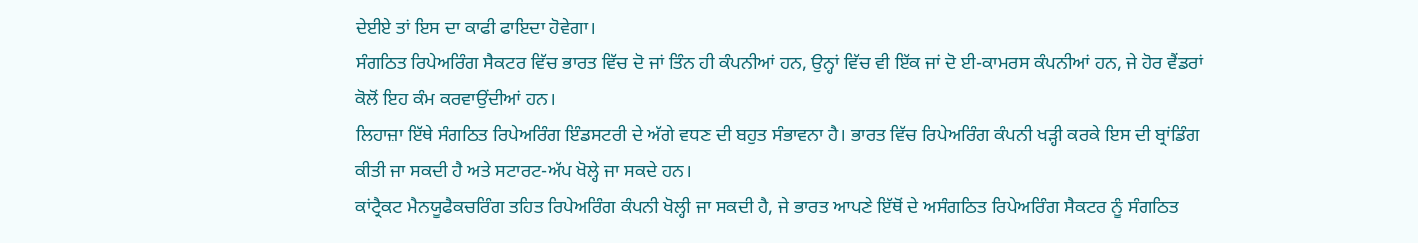ਦੇਈਏ ਤਾਂ ਇਸ ਦਾ ਕਾਫੀ ਫਾਇਦਾ ਹੋਵੇਗਾ।
ਸੰਗਠਿਤ ਰਿਪੇਅਰਿੰਗ ਸੈਕਟਰ ਵਿੱਚ ਭਾਰਤ ਵਿੱਚ ਦੋ ਜਾਂ ਤਿੰਨ ਹੀ ਕੰਪਨੀਆਂ ਹਨ, ਉਨ੍ਹਾਂ ਵਿੱਚ ਵੀ ਇੱਕ ਜਾਂ ਦੋ ਈ-ਕਾਮਰਸ ਕੰਪਨੀਆਂ ਹਨ, ਜੇ ਹੋਰ ਵੈਂਡਰਾਂ ਕੋਲੋਂ ਇਹ ਕੰਮ ਕਰਵਾਉਂਦੀਆਂ ਹਨ।
ਲਿਹਾਜ਼ਾ ਇੱਥੇ ਸੰਗਠਿਤ ਰਿਪੇਅਰਿੰਗ ਇੰਡਸਟਰੀ ਦੇ ਅੱਗੇ ਵਧਣ ਦੀ ਬਹੁਤ ਸੰਭਾਵਨਾ ਹੈ। ਭਾਰਤ ਵਿੱਚ ਰਿਪੇਅਰਿੰਗ ਕੰਪਨੀ ਖੜ੍ਹੀ ਕਰਕੇ ਇਸ ਦੀ ਬ੍ਰਾਂਡਿੰਗ ਕੀਤੀ ਜਾ ਸਕਦੀ ਹੈ ਅਤੇ ਸਟਾਰਟ-ਅੱਪ ਖੋਲ੍ਹੇ ਜਾ ਸਕਦੇ ਹਨ।
ਕਾਂਟ੍ਰੈਕਟ ਮੈਨਯੂਫੈਕਚਰਿੰਗ ਤਹਿਤ ਰਿਪੇਅਰਿੰਗ ਕੰਪਨੀ ਖੋਲ੍ਹੀ ਜਾ ਸਕਦੀ ਹੈ, ਜੇ ਭਾਰਤ ਆਪਣੇ ਇੱਥੋਂ ਦੇ ਅਸੰਗਠਿਤ ਰਿਪੇਅਰਿੰਗ ਸੈਕਟਰ ਨੂੰ ਸੰਗਠਿਤ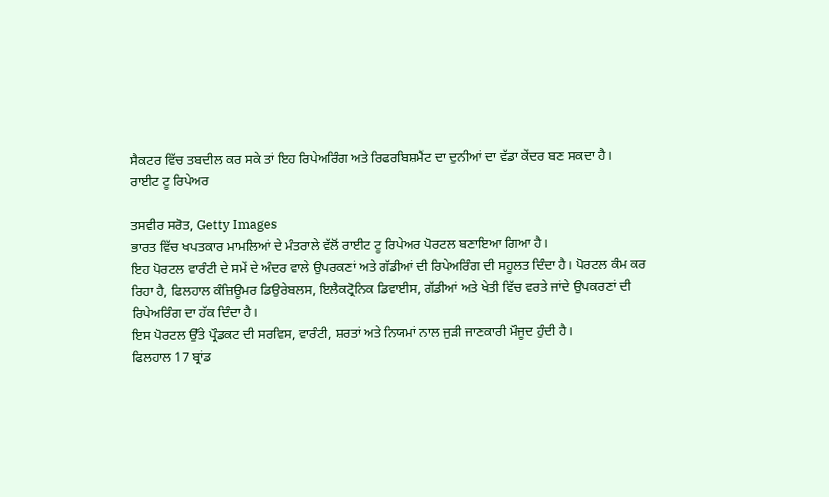ਸੈਕਟਰ ਵਿੱਚ ਤਬਦੀਲ ਕਰ ਸਕੇ ਤਾਂ ਇਹ ਰਿਪੇਅਰਿੰਗ ਅਤੇ ਰਿਫਰਬਿਸ਼ਮੈਂਟ ਦਾ ਦੁਨੀਆਂ ਦਾ ਵੱਡਾ ਕੇਂਦਰ ਬਣ ਸਕਦਾ ਹੈ।
ਰਾਈਟ ਟੂ ਰਿਪੇਅਰ

ਤਸਵੀਰ ਸਰੋਤ, Getty Images
ਭਾਰਤ ਵਿੱਚ ਖਪਤਕਾਰ ਮਾਮਲਿਆਂ ਦੇ ਮੰਤਰਾਲੇ ਵੱਲੋਂ ਰਾਈਟ ਟੂ ਰਿਪੇਅਰ ਪੋਰਟਲ ਬਣਾਇਆ ਗਿਆ ਹੈ।
ਇਹ ਪੋਰਟਲ ਵਾਰੰਟੀ ਦੇ ਸਮੇਂ ਦੇ ਅੰਦਰ ਵਾਲੇ ਉਪਰਕਣਾਂ ਅਤੇ ਗੱਡੀਆਂ ਦੀ ਰਿਪੇਅਰਿੰਗ ਦੀ ਸਹੂਲਤ ਦਿੰਦਾ ਹੈ। ਪੋਰਟਲ ਕੰਮ ਕਰ ਰਿਹਾ ਹੈ, ਫਿਲਹਾਲ ਕੰਜ਼ਿਊਮਰ ਡਿਉਰੇਬਲਸ, ਇਲੈਕਟ੍ਰੋਨਿਕ ਡਿਵਾਈਸ, ਗੱਡੀਆਂ ਅਤੇ ਖੇਤੀ ਵਿੱਚ ਵਰਤੇ ਜਾਂਦੇ ਉਪਕਰਣਾਂ ਦੀ ਰਿਪੇਅਰਿੰਗ ਦਾ ਹੱਕ ਦਿੰਦਾ ਹੈ।
ਇਸ ਪੋਰਟਲ ਉੱਤੇ ਪ੍ਰੌਡਕਟ ਦੀ ਸਰਵਿਸ, ਵਾਰੰਟੀ, ਸ਼ਰਤਾਂ ਅਤੇ ਨਿਯਮਾਂ ਨਾਲ ਜੁੜੀ ਜਾਣਕਾਰੀ ਮੌਜੂਦ ਹੁੰਦੀ ਹੈ।
ਫਿਲਹਾਲ 17 ਬ੍ਰਾਂਡ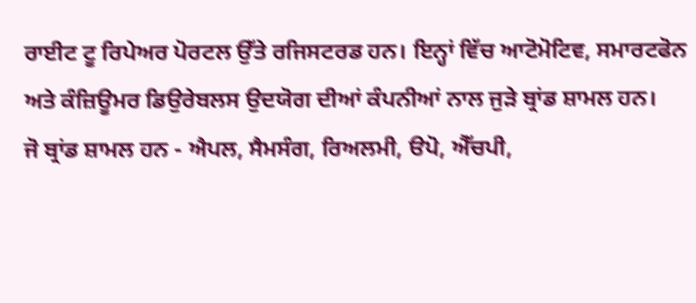ਰਾਈਟ ਟੂ ਰਿਪੇਅਰ ਪੋਰਟਲ ਉੱਤੇ ਰਜਿਸਟਰਡ ਹਨ। ਇਨ੍ਹਾਂ ਵਿੱਚ ਆਟੋਮੋਟਿਵ, ਸਮਾਰਟਫੋਨ ਅਤੇ ਕੰਜ਼ਿਊਮਰ ਡਿਉਰੇਬਲਸ ਉਦਯੋਗ ਦੀਆਂ ਕੰਪਨੀਆਂ ਨਾਲ ਜੁੜੇ ਬ੍ਰਾਂਡ ਸ਼ਾਮਲ ਹਨ।
ਜੋ ਬ੍ਰਾਂਡ ਸ਼ਾਮਲ ਹਨ - ਐਪਲ, ਸੈਮਸੰਗ, ਰਿਅਲਮੀ, ੳਪੋ, ਐੱਚਪੀ,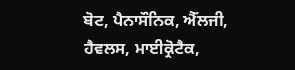ਬੋਟ, ਪੈਨਾਸੌਨਿਕ, ਐੱਲਜੀ, ਹੈਵਲਸ, ਮਾਈਕ੍ਰੋਟੈਕ,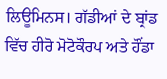ਲਿਊਮਿਨਸ। ਗੱਡੀਆਂ ਦੇ ਬ੍ਰਾਂਡ ਵਿੱਚ ਹੀਰੋ ਮੋਟੋਕੌਰਪ ਅਤੇ ਹੌਂਡਾ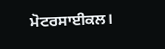ਮੋਟਰਸਾਈਕਲ।